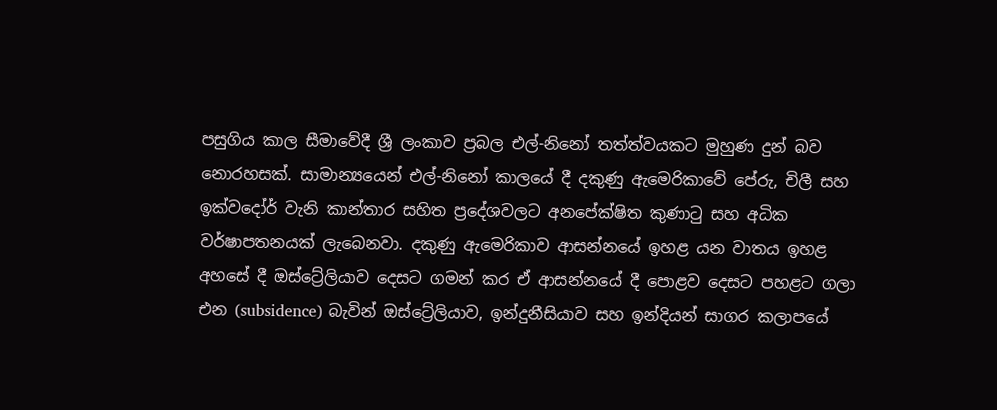පසුගිය කාල සීමාවේදී ශ්‍රී ලංකාව ප්‍රබල එල්-නිනෝ තත්ත්වයකට මුහුණ දුන් බව නොරහසක්. සාමාන්‍යයෙන් එල්-නිනෝ කාලයේ දී දකුණු ඇමෙරිකාවේ පේරු, චිලී සහ ඉක්වදෝර් වැනි කාන්තාර සහිත ප්‍රදේශවලට අනපේක්ෂිත කුණාටු සහ අධික වර්ෂාපතනයක් ලැබෙනවා. දකුණු ඇමෙරිකාව ආසන්නයේ ඉහළ යන වාතය ඉහළ අහසේ දී ඔස්ට්‍රේලියාව දෙසට ගමන් කර ඒ ආසන්නයේ දී පොළව දෙසට පහළට ගලා එන (subsidence) බැවින් ඔස්ට්‍රේලියාව, ඉන්දුනීසියාව සහ ඉන්දියන් සාගර කලාපයේ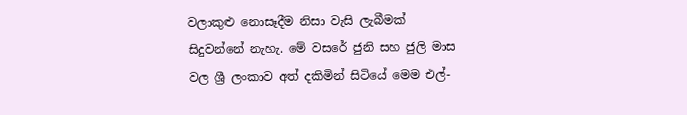වලාකුළු නොසෑදීම නිසා වැසි ලැබීමක් සිදුවන්නේ නැහැ. මේ වසරේ ජුනි සහ ජුලි මාස වල ශ්‍රී ලංකාව අත් දකිමින් සිටියේ මෙම එල්-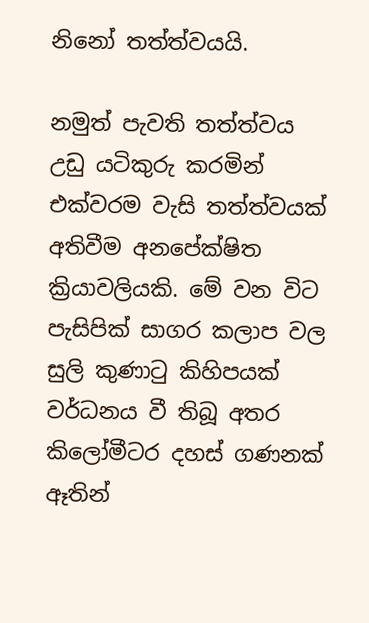නිනෝ තත්ත්වයයි.

නමුත් පැවති තත්ත්වය උඩු යටිකුරු කරමින් එක්වරම වැසි තත්ත්වයක් අතිවීම අනපේක්ෂිත ක්‍රියාවලියකි. මේ වන විට පැසිපික් සාගර කලාප වල සුලි කුණාටු කිහිපයක් වර්ධනය වී තිබූ අතර කිලෝමීටර දහස් ගණනක් ඈතින්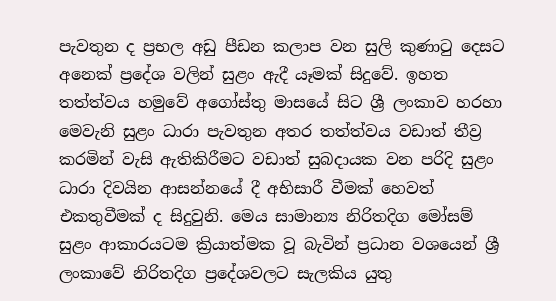පැවතුන ද ප්‍රභල අඩු පීඩන කලාප වන සුලි කුණාටු දෙසට අනෙක් ප්‍රදේශ වලින් සුළං ඇදී යෑමක් සිදුවේ. ඉහත තත්ත්වය හමුවේ අගෝස්තු මාසයේ සිට ශ්‍රී ලංකාව හරහා මෙවැනි සුළං ධාරා පැවතුන අතර තත්ත්වය වඩාත් තීව්‍ර කරමින් වැසි ඇතිකිරීමට වඩාත් සුබදායක වන පරිදි සුළං ධාරා දිවයින ආසන්නයේ දී අභිසාරී වීමක් හෙවත් එකතුවීමක් ද සිදුවුනි. මෙය සාමාන්‍ය නිරිතදිග මෝසම් සුළං ආකාරයටම ක්‍රියාත්මක වූ බැවින් ප්‍රධාන වශයෙන් ශ්‍රී ලංකාවේ නිරිතදිග ප්‍රදේශවලට සැලකිය යුතු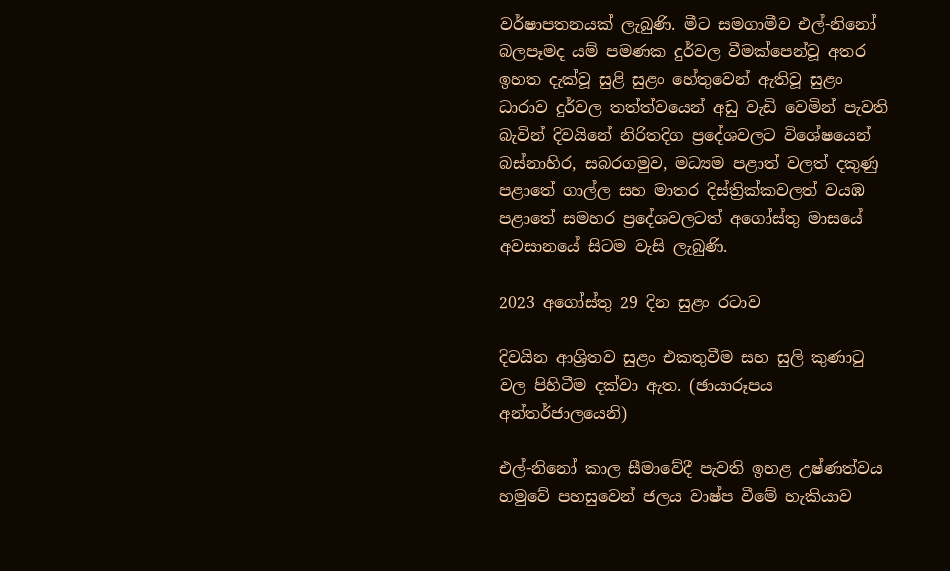වර්ෂාපතනයක් ලැබුණි. මීට සමගාමීව එල්-නිනෝ බලපෑමද යම් පමණක දුර්වල වීමක්පෙන්වූ අතර ඉහත දැක්වූ සුළි සුළං හේතුවෙන් ඇතිවූ සුළං ධාරාව දුර්වල තත්ත්වයෙන් අඩු වැඩි වෙමින් පැවති බැවින් දිවයිනේ නිරිතදිග ප්‍රදේශවලට විශේෂයෙන් බස්නාහිර, සබරගමුව, මධ්‍යම පළාත් වලත් දකුණු පළාතේ ගාල්ල සහ මාතර දිස්ත්‍රික්කවලත් වයඹ පළාතේ සමහර ප්‍රදේශවලටත් අගෝස්තු මාසයේ අවසානයේ සිටම වැසි ලැබුණි.

2023 අගෝස්තු 29 දින සුළං රටාව

දිවයින ආශ්‍රිතව සුළං එකතුවීම සහ සුලි කුණාටු වල පිහිටීම දක්වා ඇත. (ඡායාරූපය අන්තර්ජාලයෙනි)

එල්-නිනෝ කාල සීමාවේදී පැවති ඉහළ උෂ්ණත්වය හමුවේ පහසුවෙන් ජලය වාෂ්ප වීමේ හැකියාව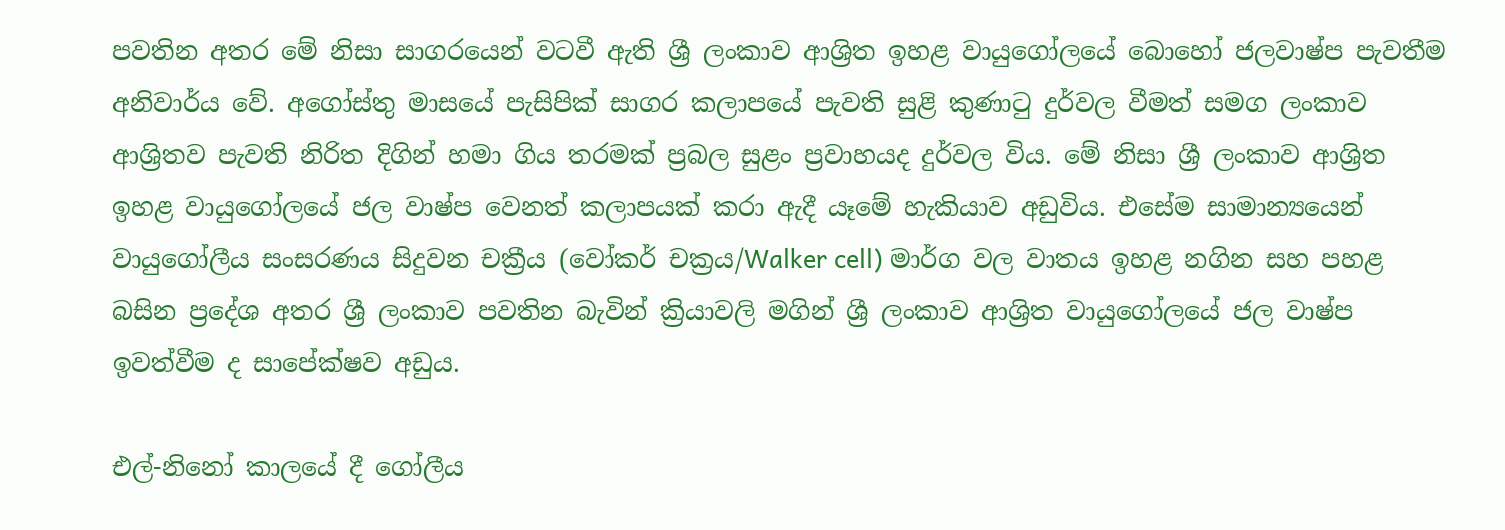පවතින අතර මේ නිසා සාගරයෙන් වටවී ඇති ශ්‍රී ලංකාව ආශ්‍රිත ඉහළ වායුගෝලයේ බොහෝ ජලවාෂ්ප පැවතීම අනිවාර්ය වේ. අගෝස්තු මාසයේ පැසිපික් සාගර කලාපයේ පැවති සුළි කුණාටු දුර්වල වීමත් සමග ලංකාව ආශ්‍රිතව පැවති නිරිත දිගින් හමා ගිය තරමක් ප්‍රබල සුළං ප්‍රවාහයද දුර්වල විය. මේ නිසා ශ්‍රී ලංකාව ආශ්‍රිත ඉහළ වායුගෝලයේ ජල වාෂ්ප වෙනත් කලාපයක් කරා ඇදී යෑමේ හැකියාව අඩුවිය. එසේම සාමාන්‍යයෙන් වායුගෝලීය සංසරණය සිදුවන චක්‍රීය (වෝකර් චක්‍රය/Walker cell) මාර්ග වල වාතය ඉහළ නගින සහ පහළ බසින ප්‍රදේශ අතර ශ්‍රී ලංකාව පවතින බැවින් ක්‍රියාවලි මගින් ශ්‍රී ලංකාව ආශ්‍රිත වායුගෝලයේ ජල වාෂ්ප ඉවත්වීම ද සාපේක්ෂව අඩුය.

එල්-නිනෝ කාලයේ දී ගෝලීය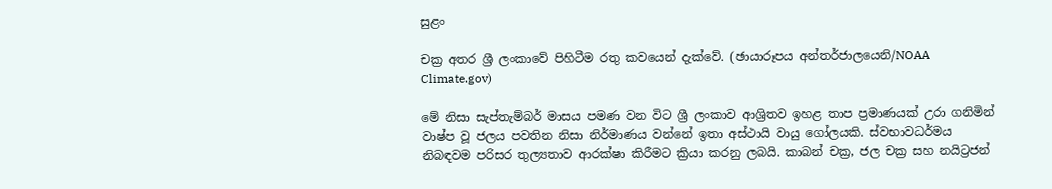සුළං

චක්‍ර අතර ශ්‍රී ලංකාවේ පිහිටීම රතු කවයෙන් දැක්වේ. (ඡායාරූපය අන්තර්ජාලයෙනි/NOAA Climate.gov)

මේ නිසා සැප්තැම්බර් මාසය පමණ වන විට ශ්‍රී ලංකාව ආශ්‍රිතව ඉහළ තාප ප්‍රමාණයක් උරා ගනිමින් වාෂ්ප වූ ජලය පවතින නිසා නිර්මාණය වන්නේ ඉතා අස්ථායි වායු ගෝලයකි. ස්වභාවධර්මය නිබඳවම පරිසර තුල්‍යතාව ආරක්ෂා කිරීමට ක්‍රියා කරනු ලබයි. කාබන් චක්‍ර, ජල චක්‍ර සහ නයිට්‍රජන්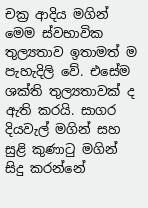චක්‍ර ආදිය මගින් මෙම ස්වභාවික තුල්‍යතාව ඉතාමත් ම පැහැදිලි වේ. එසේම ශක්ති තුල්‍යතාවක් ද ඇති කරයි. සාගර දියවැල් මගින් සහ සුළි කුණාටු මගින් සිදු කරන්නේ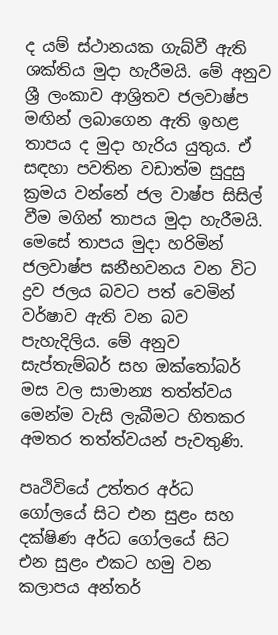ද යම් ස්ථානයක ගැබ්වී ඇති ශක්තිය මුදා හැරීමයි. මේ අනුව ශ්‍රී ලංකාව ආශ්‍රිතව ජලවාෂ්ප මඟින් ලබාගෙන ඇති ඉහළ තාපය ද මුදා හැරිය යුතුය. ඒ සඳහා පවතින වඩාත්ම සුදුසු ක්‍රමය වන්නේ ජල වාෂ්ප සිසිල් වීම මගින් තාපය මුදා හැරීමයි. මෙසේ තාපය මුදා හරිමින් ජලවාෂ්ප ඝනීභවනය වන විට ද්‍රව ජලය බවට පත් වෙමින් වර්ෂාව ඇති වන බව පැහැදිලිය. මේ අනුව සැප්තැම්බර් සහ ඔක්තෝබර් මස වල සාමාන්‍ය තත්ත්වය මෙන්ම වැසි ලැබීමට හිතකර අමතර තත්ත්වයන් පැවතුණි.

පෘථිවියේ උත්තර අර්ධ ගෝලයේ සිට එන සුළං සහ දක්ෂිණ අර්ධ ගෝලයේ සිට එන සුළං එකට හමු වන කලාපය අන්තර්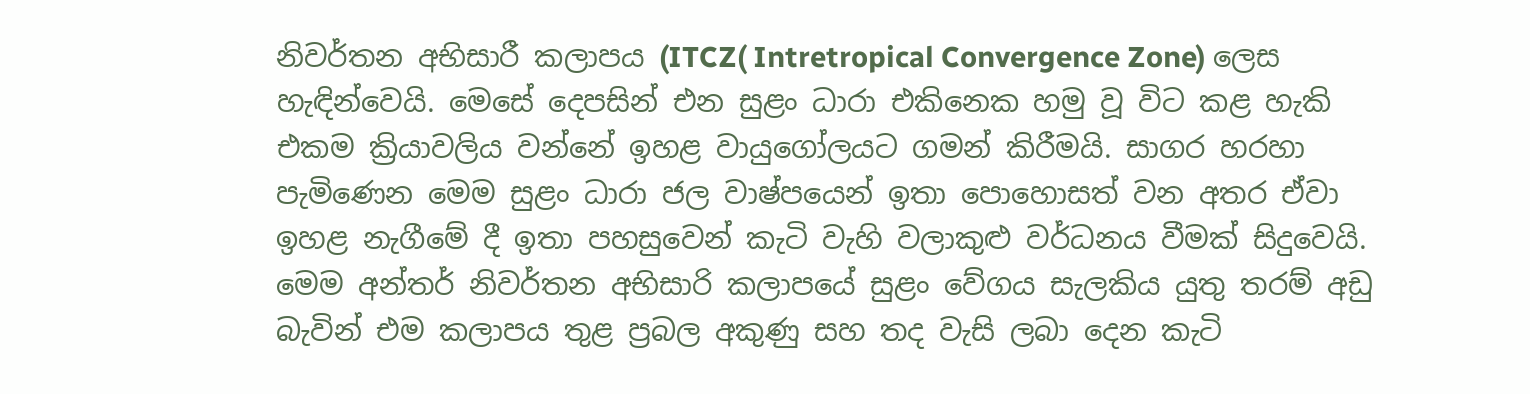නිවර්තන අභිසාරී කලාපය (ITCZ( Intretropical Convergence Zone) ලෙස හැඳින්වෙයි. මෙසේ දෙපසින් එන සුළං ධාරා එකිනෙක හමු වූ විට කළ හැකි එකම ක්‍රියාවලිය වන්නේ ඉහළ වායුගෝලයට ගමන් කිරීමයි. සාගර හරහා පැමිණෙන මෙම සුළං ධාරා ජල වාෂ්පයෙන් ඉතා පොහොසත් වන අතර ඒවා ඉහළ නැගීමේ දී ඉතා පහසුවෙන් කැටි වැහි වලාකුළු වර්ධනය වීමක් සිදුවෙයි. මෙම අන්තර් නිවර්තන අභිසාරි කලාපයේ සුළං වේගය සැලකිය යුතු තරම් අඩු බැවින් එම කලාපය තුළ ප්‍රබල අකුණු සහ තද වැසි ලබා දෙන කැටි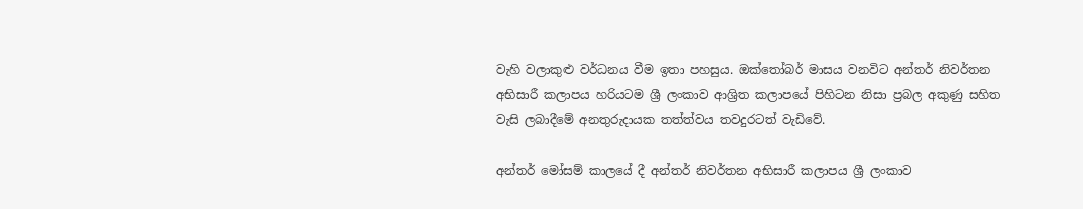වැහි වලාකුළු වර්ධනය වීම ඉතා පහසුය. ඔක්තෝබර් මාසය වනවිට අන්තර් නිවර්තන අභිසාරී කලාපය හරියටම ශ්‍රී ලංකාව ආශ්‍රිත කලාපයේ පිහිටන නිසා ප්‍රබල අකුණු සහිත වැසි ලබාදීමේ අනතුරුදායක තත්ත්වය තවදුරටත් වැඩිවේ.

අන්තර් මෝසම් කාලයේ දී අන්තර් නිවර්තන අභිසාරී කලාපය ශ්‍රී ලංකාව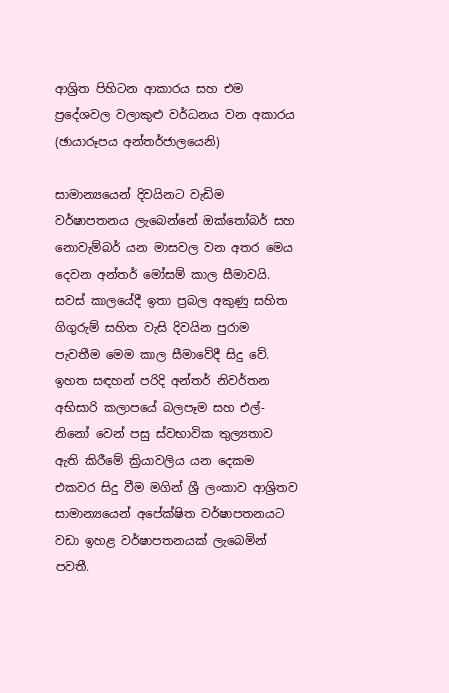ආශ්‍රිත පිහිටන ආකාරය සහ එම ප්‍රදේශවල වලාකුළු වර්ධනය වන අකාරය (ඡායාරූපය අන්තර්ජාලයෙනි)

සාමාන්‍යයෙන් දිවයිනට වැඩිම වර්ෂාපතනය ලැබෙන්නේ ඔක්තෝබර් සහ නොවැම්බර් යන මාසවල වන අතර මෙය දෙවන අන්තර් මෝසම් කාල සීමාවයි. සවස් කාලයේදී ඉතා ප්‍රබල අකුණු සහිත ගිගුරුම් සහිත වැසි දිවයින පුරාම පැවතීම මෙම කාල සීමාවේදී සිදු වේ. ඉහත සඳහන් පරිදි අන්තර් නිවර්තන අභිසාරි කලාපයේ බලපෑම සහ එල්-නිනෝ වෙන් පසු ස්වභාවික තුල්‍යතාව ඇති කිරීමේ ක්‍රියාවලිය යන දෙකම එකවර සිදු වීම මගින් ශ්‍රී ලංකාව ආශ්‍රිතව සාමාන්‍යයෙන් අපේක්ෂිත වර්ෂාපතනයට වඩා ඉහළ වර්ෂාපතනයක් ලැබෙමින් පවතී.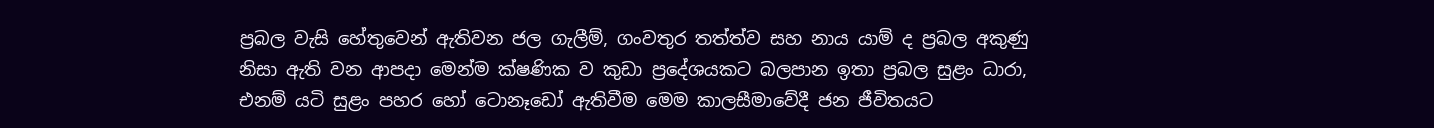ප්‍රබල වැසි හේතුවෙන් ඇතිවන ජල ගැලීම්, ගංවතුර තත්ත්ව සහ නාය යාම් ද ප්‍රබල අකුණු නිසා ඇති වන ආපදා මෙන්ම ක්ෂණික ව කුඩා ප්‍රදේශයකට බලපාන ඉතා ප්‍රබල සුළං ධාරා, එනම් යටි සුළං පහර හෝ ටොනෑඩෝ ඇතිවීම මෙම කාලසීමාවේදී ජන ජීවිතයට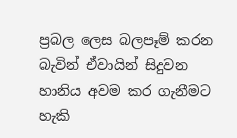ප්‍රබල ලෙස බලපෑම් කරන බැවින් ඒවායින් සිදුවන හානිය අවම කර ගැනීමට හැකි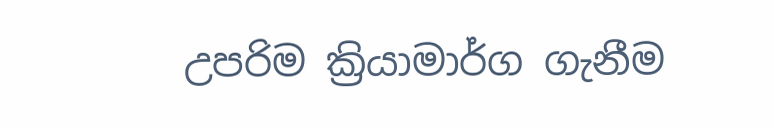උපරිම ක්‍රියාමාර්ග ගැනීම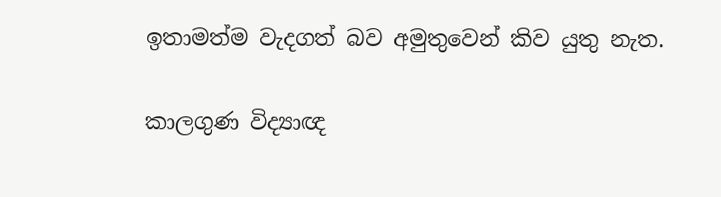ඉතාමත්ම වැදගත් බව අමුතුවෙන් කිව යුතු නැත.

කාලගුණ විද්‍යාඥ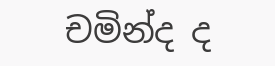චමින්ද ද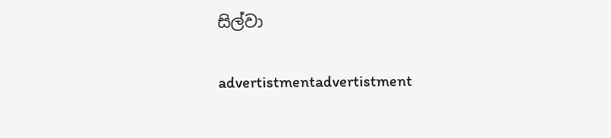සිල්වා

advertistmentadvertistment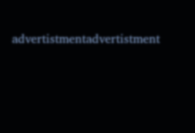advertistmentadvertistment